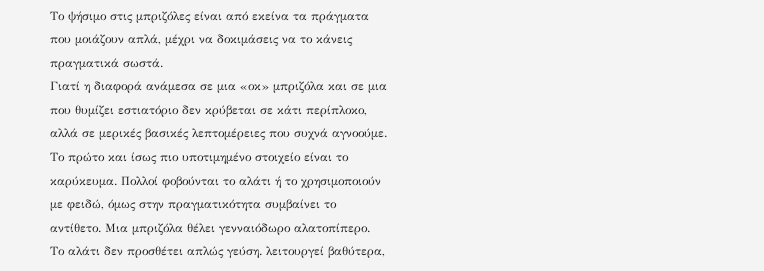Το ψήσιμο στις μπριζόλες είναι από εκείνα τα πράγματα που μοιάζουν απλά, μέχρι να δοκιμάσεις να το κάνεις πραγματικά σωστά.
Γιατί η διαφορά ανάμεσα σε μια «οκ» μπριζόλα και σε μια που θυμίζει εστιατόριο δεν κρύβεται σε κάτι περίπλοκο, αλλά σε μερικές βασικές λεπτομέρειες που συχνά αγνοούμε.
Το πρώτο και ίσως πιο υποτιμημένο στοιχείο είναι το καρύκευμα. Πολλοί φοβούνται το αλάτι ή το χρησιμοποιούν με φειδώ, όμως στην πραγματικότητα συμβαίνει το αντίθετο. Μια μπριζόλα θέλει γενναιόδωρο αλατοπίπερο. Το αλάτι δεν προσθέτει απλώς γεύση. λειτουργεί βαθύτερα,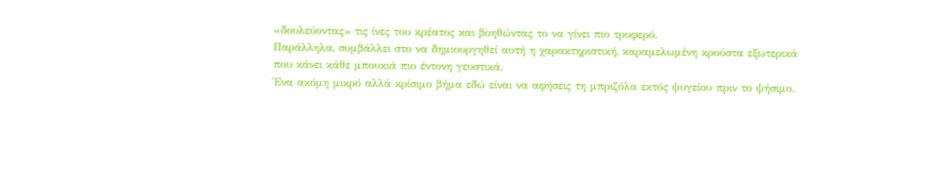«δουλεύοντας» τις ίνες του κρέατος και βοηθώντας το να γίνει πιο τρυφερό.
Παράλληλα, συμβάλλει στο να δημιουργηθεί αυτή η χαρακτηριστική, καραμελωμένη κρούστα εξωτερικά που κάνει κάθε μπουκιά πιο έντονη γευστικά.
Ένα ακόμη μικρό αλλά κρίσιμο βήμα εδώ είναι να αφήσεις τη μπριζόλα εκτός ψυγείου πριν το ψήσιμο.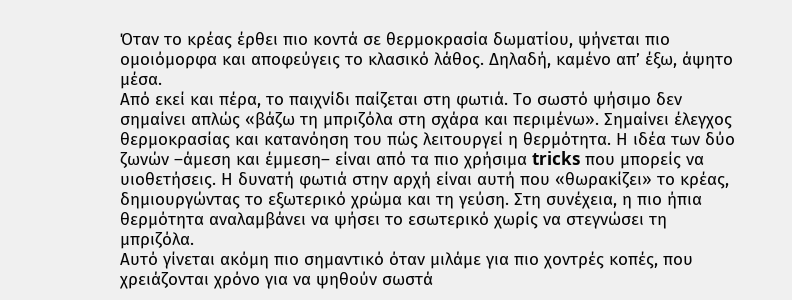Όταν το κρέας έρθει πιο κοντά σε θερμοκρασία δωματίου, ψήνεται πιο ομοιόμορφα και αποφεύγεις το κλασικό λάθος. Δηλαδή, καμένο απ’ έξω, άψητο μέσα.
Από εκεί και πέρα, το παιχνίδι παίζεται στη φωτιά. Το σωστό ψήσιμο δεν σημαίνει απλώς «βάζω τη μπριζόλα στη σχάρα και περιμένω». Σημαίνει έλεγχος θερμοκρασίας και κατανόηση του πώς λειτουργεί η θερμότητα. Η ιδέα των δύο ζωνών –άμεση και έμμεση– είναι από τα πιο χρήσιμα tricks που μπορείς να υιοθετήσεις. Η δυνατή φωτιά στην αρχή είναι αυτή που «θωρακίζει» το κρέας, δημιουργώντας το εξωτερικό χρώμα και τη γεύση. Στη συνέχεια, η πιο ήπια θερμότητα αναλαμβάνει να ψήσει το εσωτερικό χωρίς να στεγνώσει τη μπριζόλα.
Αυτό γίνεται ακόμη πιο σημαντικό όταν μιλάμε για πιο χοντρές κοπές, που χρειάζονται χρόνο για να ψηθούν σωστά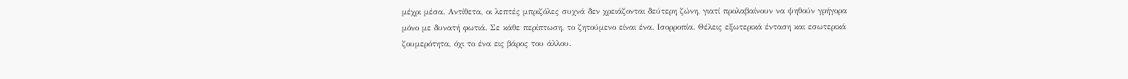μέχρι μέσα. Αντίθετα, οι λεπτές μπριζόλες συχνά δεν χρειάζονται δεύτερη ζώνη, γιατί προλαβαίνουν να ψηθούν γρήγορα μόνο με δυνατή φωτιά. Σε κάθε περίπτωση, το ζητούμενο είναι ένα. Iσορροπία. Θέλεις εξωτερικά ένταση και εσωτερικά ζουμερότητα, όχι το ένα εις βάρος του άλλου.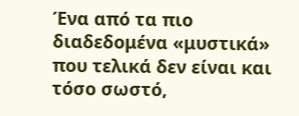Ένα από τα πιο διαδεδομένα «μυστικά» που τελικά δεν είναι και τόσο σωστό,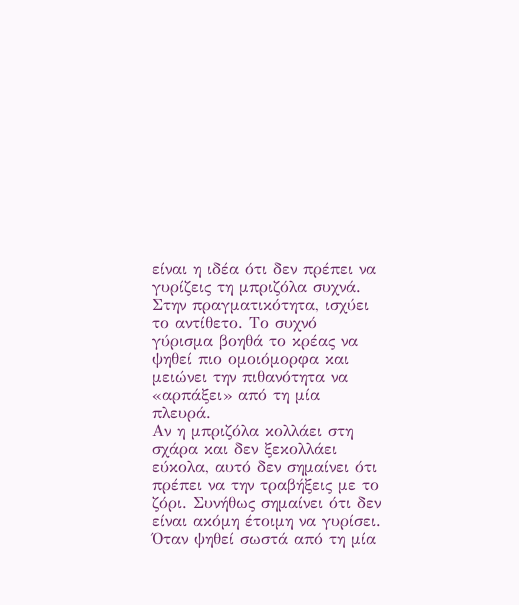είναι η ιδέα ότι δεν πρέπει να γυρίζεις τη μπριζόλα συχνά. Στην πραγματικότητα, ισχύει το αντίθετο. Το συχνό γύρισμα βοηθά το κρέας να ψηθεί πιο ομοιόμορφα και μειώνει την πιθανότητα να «αρπάξει» από τη μία πλευρά.
Αν η μπριζόλα κολλάει στη σχάρα και δεν ξεκολλάει εύκολα, αυτό δεν σημαίνει ότι πρέπει να την τραβήξεις με το ζόρι. Συνήθως σημαίνει ότι δεν είναι ακόμη έτοιμη να γυρίσει. Όταν ψηθεί σωστά από τη μία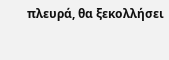πλευρά, θα ξεκολλήσει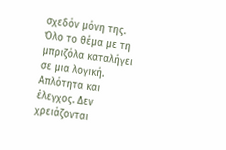σχεδόν μόνη της.
Όλο το θέμα με τη μπριζόλα καταλήγει σε μια λογική. Aπλότητα και έλεγχος. Δεν χρειάζονται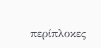περίπλοκες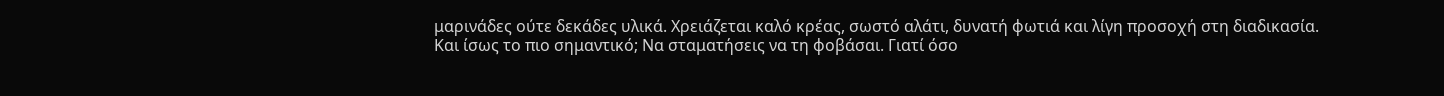μαρινάδες ούτε δεκάδες υλικά. Χρειάζεται καλό κρέας, σωστό αλάτι, δυνατή φωτιά και λίγη προσοχή στη διαδικασία.
Και ίσως το πιο σημαντικό; Να σταματήσεις να τη φοβάσαι. Γιατί όσο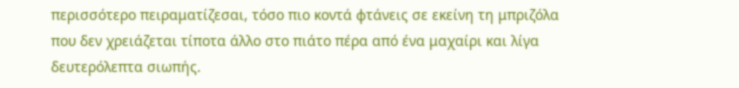περισσότερο πειραματίζεσαι, τόσο πιο κοντά φτάνεις σε εκείνη τη μπριζόλα που δεν χρειάζεται τίποτα άλλο στο πιάτο πέρα από ένα μαχαίρι και λίγα δευτερόλεπτα σιωπής.